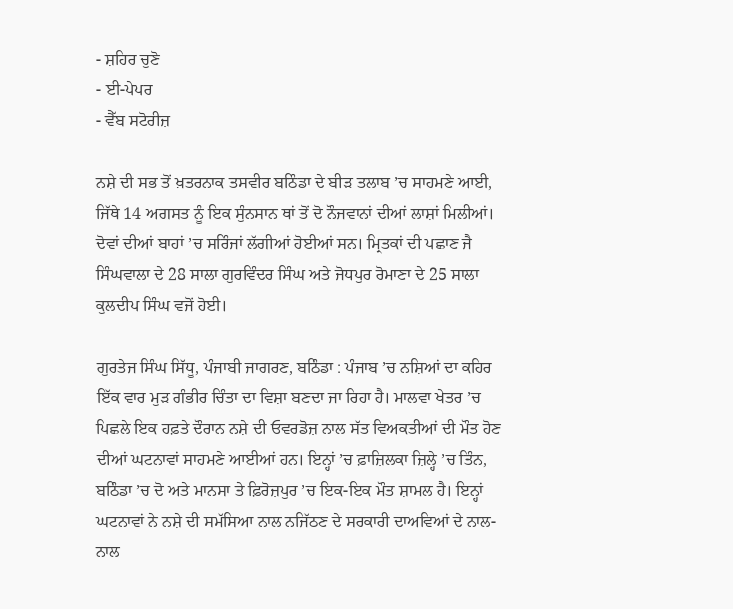- ਸ਼ਹਿਰ ਚੁਣੋ
- ਈ-ਪੇਪਰ
- ਵੈੱਬ ਸਟੋਰੀਜ਼

ਨਸ਼ੇ ਦੀ ਸਭ ਤੋਂ ਖ਼ਤਰਨਾਕ ਤਸਵੀਰ ਬਠਿੰਡਾ ਦੇ ਬੀੜ ਤਲਾਬ ’ਚ ਸਾਹਮਣੇ ਆਈ, ਜਿੱਥੇ 14 ਅਗਸਤ ਨੂੰ ਇਕ ਸੁੰਨਸਾਨ ਥਾਂ ਤੋਂ ਦੋ ਨੌਜਵਾਨਾਂ ਦੀਆਂ ਲਾਸ਼ਾਂ ਮਿਲੀਆਂ। ਦੋਵਾਂ ਦੀਆਂ ਬਾਹਾਂ ’ਚ ਸਰਿੰਜਾਂ ਲੱਗੀਆਂ ਹੋਈਆਂ ਸਨ। ਮ੍ਰਿਤਕਾਂ ਦੀ ਪਛਾਣ ਜੈ ਸਿੰਘਵਾਲਾ ਦੇ 28 ਸਾਲਾ ਗੁਰਵਿੰਦਰ ਸਿੰਘ ਅਤੇ ਜੋਧਪੁਰ ਰੋਮਾਣਾ ਦੇ 25 ਸਾਲਾ ਕੁਲਦੀਪ ਸਿੰਘ ਵਜੋਂ ਹੋਈ।

ਗੁਰਤੇਜ ਸਿੰਘ ਸਿੱਧੂ, ਪੰਜਾਬੀ ਜਾਗਰਣ, ਬਠਿੰਡਾ : ਪੰਜਾਬ ’ਚ ਨਸ਼ਿਆਂ ਦਾ ਕਹਿਰ ਇੱਕ ਵਾਰ ਮੁੜ ਗੰਭੀਰ ਚਿੰਤਾ ਦਾ ਵਿਸ਼ਾ ਬਣਦਾ ਜਾ ਰਿਹਾ ਹੈ। ਮਾਲਵਾ ਖੇਤਰ ’ਚ ਪਿਛਲੇ ਇਕ ਹਫ਼ਤੇ ਦੌਰਾਨ ਨਸ਼ੇ ਦੀ ਓਵਰਡੋਜ਼ ਨਾਲ ਸੱਤ ਵਿਅਕਤੀਆਂ ਦੀ ਮੌਤ ਹੋਣ ਦੀਆਂ ਘਟਨਾਵਾਂ ਸਾਹਮਣੇ ਆਈਆਂ ਹਨ। ਇਨ੍ਹਾਂ ’ਚ ਫ਼ਾਜ਼ਿਲਕਾ ਜ਼ਿਲ੍ਹੇ ’ਚ ਤਿੰਨ, ਬਠਿੰਡਾ ’ਚ ਦੋ ਅਤੇ ਮਾਨਸਾ ਤੇ ਫ਼ਿਰੋਜ਼ਪੁਰ ’ਚ ਇਕ-ਇਕ ਮੌਤ ਸ਼ਾਮਲ ਹੈ। ਇਨ੍ਹਾਂ ਘਟਨਾਵਾਂ ਨੇ ਨਸ਼ੇ ਦੀ ਸਮੱਸਿਆ ਨਾਲ ਨਜਿੱਠਣ ਦੇ ਸਰਕਾਰੀ ਦਾਅਵਿਆਂ ਦੇ ਨਾਲ-ਨਾਲ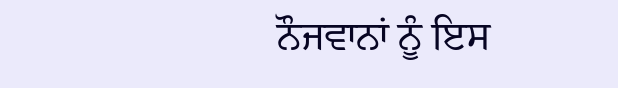ਨੌਜਵਾਨਾਂ ਨੂੰ ਇਸ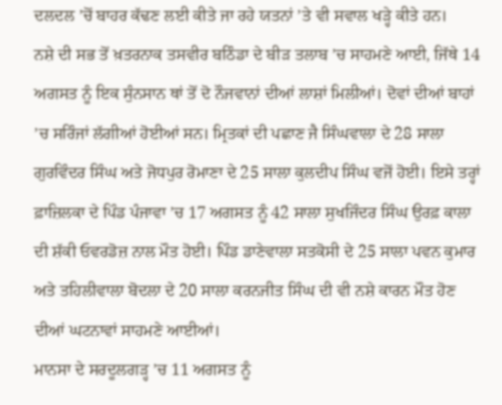ਦਲਦਲ ’ਚੋਂ ਬਾਹਰ ਕੱਢਣ ਲਈ ਕੀਤੇ ਜਾ ਰਹੇ ਯਤਨਾਂ ’ਤੇ ਵੀ ਸਵਾਲ ਖੜ੍ਹੇ ਕੀਤੇ ਹਨ।
ਨਸ਼ੇ ਦੀ ਸਭ ਤੋਂ ਖ਼ਤਰਨਾਕ ਤਸਵੀਰ ਬਠਿੰਡਾ ਦੇ ਬੀੜ ਤਲਾਬ ’ਚ ਸਾਹਮਣੇ ਆਈ, ਜਿੱਥੇ 14 ਅਗਸਤ ਨੂੰ ਇਕ ਸੁੰਨਸਾਨ ਥਾਂ ਤੋਂ ਦੋ ਨੌਜਵਾਨਾਂ ਦੀਆਂ ਲਾਸ਼ਾਂ ਮਿਲੀਆਂ। ਦੋਵਾਂ ਦੀਆਂ ਬਾਹਾਂ ’ਚ ਸਰਿੰਜਾਂ ਲੱਗੀਆਂ ਹੋਈਆਂ ਸਨ। ਮ੍ਰਿਤਕਾਂ ਦੀ ਪਛਾਣ ਜੈ ਸਿੰਘਵਾਲਾ ਦੇ 28 ਸਾਲਾ ਗੁਰਵਿੰਦਰ ਸਿੰਘ ਅਤੇ ਜੋਧਪੁਰ ਰੋਮਾਣਾ ਦੇ 25 ਸਾਲਾ ਕੁਲਦੀਪ ਸਿੰਘ ਵਜੋਂ ਹੋਈ। ਇਸੇ ਤਰ੍ਹਾਂ ਫ਼ਾਜ਼ਿਲਕਾ ਦੇ ਪਿੰਡ ਪੰਜਾਵਾ ’ਚ 17 ਅਗਸਤ ਨੂੰ 42 ਸਾਲਾ ਸੁਖਜਿੰਦਰ ਸਿੰਘ ਉਰਫ਼ ਕਾਲਾ ਦੀ ਸ਼ੱਕੀ ਓਵਰਡੋਜ਼ ਨਾਲ ਮੌਤ ਹੋਈ। ਪਿੰਡ ਡਾਣੇਵਾਲਾ ਸਤਕੋਸੀ ਦੇ 25 ਸਾਲਾ ਪਵਨ ਕੁਮਾਰ ਅਤੇ ਤਹਿਲੀਵਾਲਾ ਬੋਦਲਾ ਦੇ 20 ਸਾਲਾ ਕਰਨਜੀਤ ਸਿੰਘ ਦੀ ਵੀ ਨਸ਼ੇ ਕਾਰਨ ਮੌਤ ਹੋਣ ਦੀਆਂ ਘਟਨਾਵਾਂ ਸਾਹਮਣੇ ਆਈਆਂ।
ਮਾਨਸਾ ਦੇ ਸਰਦੂਲਗੜ੍ਹ ’ਚ 11 ਅਗਸਤ ਨੂੰ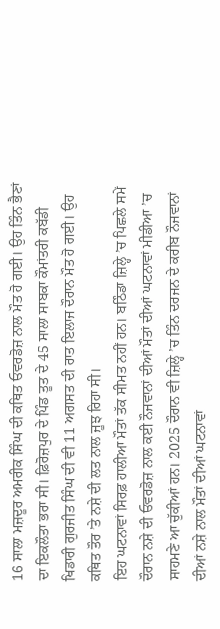16 ਸਾਲਾ ਮਜ਼ਦੂਰ ਅਮਰੀਕ ਸਿੰਘ ਦੀ ਕਥਿਤ ਓਵਰਡੋਜ਼ ਨਾਲ ਮੌਤ ਹੋ ਗਈ। ਉਹ ਤਿੰਨ ਭੈਣਾਂ ਦਾ ਇਕਲੌਤਾ ਭਰਾ ਸੀ। ਫ਼ਿਰੋਜ਼ਪੁਰ ਦੇ ਪਿੰਡ ਤੂਤ ਦੇ 45 ਸਾਲਾ ਸਾਬਕਾ ਕੌਮਾਂਤਰੀ ਕਬੱਡੀ ਖਿਡਾਰੀ ਗੁਰਜੀਤ ਸਿੰਘ ਦੀ ਵੀ 11 ਅਗਸਤ ਦੀ ਰਾਤ ਇਲਾਜ ਦੌਰਾਨ ਮੌਤ ਹੋ ਗਈ। ਉਹ ਕਥਿਤ ਤੌਰ ’ਤੇ ਨਸ਼ੇ ਦੀ ਲਤ ਨਾਲ ਜੂਝ ਰਿਹਾ ਸੀ।
ਇਹ ਘਟਨਾਵਾਂ ਸਿਰਫ਼ ਹਾਲੀਆ ਮੌਤਾਂ ਤੱਕ ਸੀਮਤ ਨਹੀਂ ਹਨ। ਬਠਿੰਡਾ ਜ਼ਿਲ੍ਹੇ ’ਚ ਪਿਛਲੇ ਸਮੇਂ ਦੌਰਾਨ ਨਸ਼ੇ ਦੀ ਓਵਰਡੋਜ਼ ਨਾਲ ਕਈ ਨੌਜਵਾਨਾਂ ਦੀਆਂ ਮੌਤਾਂ ਦੀਆਂ ਘਟਨਾਵਾਂ ਮੀਡੀਆ ’ਚ ਸਾਹਮਣੇ ਆ ਚੁੱਕੀਆਂ ਹਨ। 2025 ਦੌਰਾਨ ਵੀ ਜ਼ਿਲ੍ਹੇ ’ਚ ਤਿੰਨ ਦਰਜਨ ਦੇ ਕਰੀਬ ਨੌਜਵਾਨਾਂ ਦੀਆਂ ਨਸ਼ੇ ਨਾਲ ਮੌਤਾਂ ਦੀਆਂ ਘਟਨਾਵਾਂ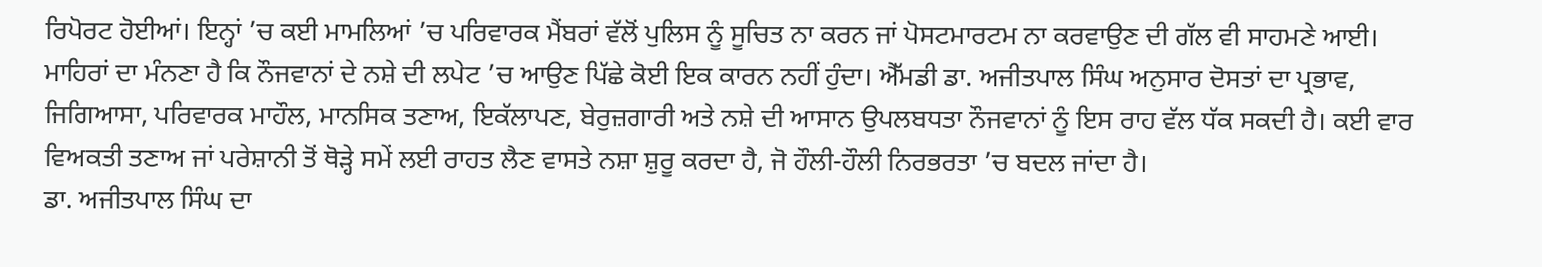ਰਿਪੋਰਟ ਹੋਈਆਂ। ਇਨ੍ਹਾਂ ’ਚ ਕਈ ਮਾਮਲਿਆਂ ’ਚ ਪਰਿਵਾਰਕ ਮੈਂਬਰਾਂ ਵੱਲੋਂ ਪੁਲਿਸ ਨੂੰ ਸੂਚਿਤ ਨਾ ਕਰਨ ਜਾਂ ਪੋਸਟਮਾਰਟਮ ਨਾ ਕਰਵਾਉਣ ਦੀ ਗੱਲ ਵੀ ਸਾਹਮਣੇ ਆਈ।
ਮਾਹਿਰਾਂ ਦਾ ਮੰਨਣਾ ਹੈ ਕਿ ਨੌਜਵਾਨਾਂ ਦੇ ਨਸ਼ੇ ਦੀ ਲਪੇਟ ’ਚ ਆਉਣ ਪਿੱਛੇ ਕੋਈ ਇਕ ਕਾਰਨ ਨਹੀਂ ਹੁੰਦਾ। ਐੱਮਡੀ ਡਾ. ਅਜੀਤਪਾਲ ਸਿੰਘ ਅਨੁਸਾਰ ਦੋਸਤਾਂ ਦਾ ਪ੍ਰਭਾਵ, ਜਿਗਿਆਸਾ, ਪਰਿਵਾਰਕ ਮਾਹੌਲ, ਮਾਨਸਿਕ ਤਣਾਅ, ਇਕੱਲਾਪਣ, ਬੇਰੁਜ਼ਗਾਰੀ ਅਤੇ ਨਸ਼ੇ ਦੀ ਆਸਾਨ ਉਪਲਬਧਤਾ ਨੌਜਵਾਨਾਂ ਨੂੰ ਇਸ ਰਾਹ ਵੱਲ ਧੱਕ ਸਕਦੀ ਹੈ। ਕਈ ਵਾਰ ਵਿਅਕਤੀ ਤਣਾਅ ਜਾਂ ਪਰੇਸ਼ਾਨੀ ਤੋਂ ਥੋੜ੍ਹੇ ਸਮੇਂ ਲਈ ਰਾਹਤ ਲੈਣ ਵਾਸਤੇ ਨਸ਼ਾ ਸ਼ੁਰੂ ਕਰਦਾ ਹੈ, ਜੋ ਹੌਲੀ-ਹੌਲੀ ਨਿਰਭਰਤਾ ’ਚ ਬਦਲ ਜਾਂਦਾ ਹੈ।
ਡਾ. ਅਜੀਤਪਾਲ ਸਿੰਘ ਦਾ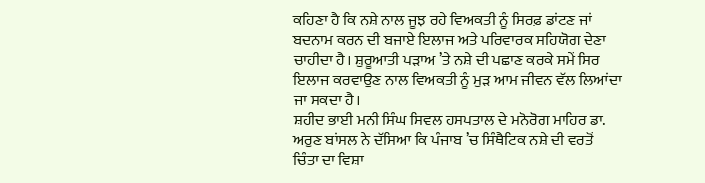ਕਹਿਣਾ ਹੈ ਕਿ ਨਸ਼ੇ ਨਾਲ ਜੂਝ ਰਹੇ ਵਿਅਕਤੀ ਨੂੰ ਸਿਰਫ਼ ਡਾਂਟਣ ਜਾਂ ਬਦਨਾਮ ਕਰਨ ਦੀ ਬਜਾਏ ਇਲਾਜ ਅਤੇ ਪਰਿਵਾਰਕ ਸਹਿਯੋਗ ਦੇਣਾ ਚਾਹੀਦਾ ਹੈ। ਸ਼ੁਰੂਆਤੀ ਪੜਾਅ ’ਤੇ ਨਸ਼ੇ ਦੀ ਪਛਾਣ ਕਰਕੇ ਸਮੇਂ ਸਿਰ ਇਲਾਜ ਕਰਵਾਉਣ ਨਾਲ ਵਿਅਕਤੀ ਨੂੰ ਮੁੜ ਆਮ ਜੀਵਨ ਵੱਲ ਲਿਆਂਦਾ ਜਾ ਸਕਦਾ ਹੈ।
ਸ਼ਹੀਦ ਭਾਈ ਮਨੀ ਸਿੰਘ ਸਿਵਲ ਹਸਪਤਾਲ ਦੇ ਮਨੋਰੋਗ ਮਾਹਿਰ ਡਾ. ਅਰੁਣ ਬਾਂਸਲ ਨੇ ਦੱਸਿਆ ਕਿ ਪੰਜਾਬ ’ਚ ਸਿੰਥੈਟਿਕ ਨਸ਼ੇ ਦੀ ਵਰਤੋਂ ਚਿੰਤਾ ਦਾ ਵਿਸ਼ਾ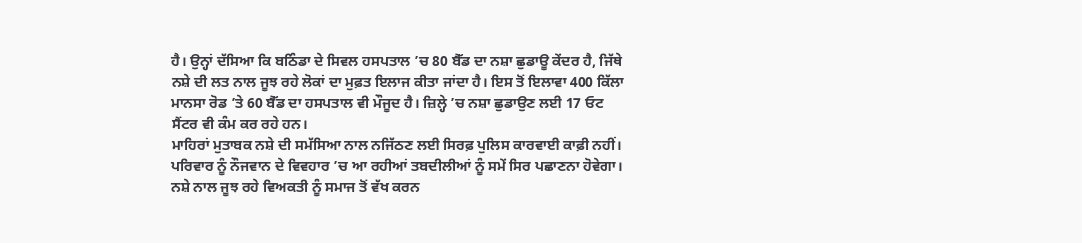ਹੈ। ਉਨ੍ਹਾਂ ਦੱਸਿਆ ਕਿ ਬਠਿੰਡਾ ਦੇ ਸਿਵਲ ਹਸਪਤਾਲ ’ਚ 80 ਬੈੱਡ ਦਾ ਨਸ਼ਾ ਛੁਡਾਊ ਕੇਂਦਰ ਹੈ, ਜਿੱਥੇ ਨਸ਼ੇ ਦੀ ਲਤ ਨਾਲ ਜੂਝ ਰਹੇ ਲੋਕਾਂ ਦਾ ਮੁਫ਼ਤ ਇਲਾਜ ਕੀਤਾ ਜਾਂਦਾ ਹੈ। ਇਸ ਤੋਂ ਇਲਾਵਾ 400 ਕਿੱਲਾ ਮਾਨਸਾ ਰੋਡ ’ਤੇ 60 ਬੈੱਡ ਦਾ ਹਸਪਤਾਲ ਵੀ ਮੌਜੂਦ ਹੈ। ਜ਼ਿਲ੍ਹੇ ’ਚ ਨਸ਼ਾ ਛੁਡਾਉਣ ਲਈ 17 ਓਟ ਸੈਂਟਰ ਵੀ ਕੰਮ ਕਰ ਰਹੇ ਹਨ।
ਮਾਹਿਰਾਂ ਮੁਤਾਬਕ ਨਸ਼ੇ ਦੀ ਸਮੱਸਿਆ ਨਾਲ ਨਜਿੱਠਣ ਲਈ ਸਿਰਫ਼ ਪੁਲਿਸ ਕਾਰਵਾਈ ਕਾਫ਼ੀ ਨਹੀਂ। ਪਰਿਵਾਰ ਨੂੰ ਨੌਜਵਾਨ ਦੇ ਵਿਵਹਾਰ ’ਚ ਆ ਰਹੀਆਂ ਤਬਦੀਲੀਆਂ ਨੂੰ ਸਮੇਂ ਸਿਰ ਪਛਾਣਨਾ ਹੋਵੇਗਾ। ਨਸ਼ੇ ਨਾਲ ਜੂਝ ਰਹੇ ਵਿਅਕਤੀ ਨੂੰ ਸਮਾਜ ਤੋਂ ਵੱਖ ਕਰਨ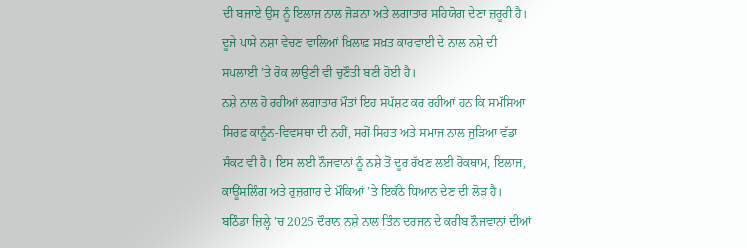ਦੀ ਬਜਾਏ ਉਸ ਨੂੰ ਇਲਾਜ ਨਾਲ ਜੋੜਨਾ ਅਤੇ ਲਗਾਤਾਰ ਸਹਿਯੋਗ ਦੇਣਾ ਜ਼ਰੂਰੀ ਹੈ। ਦੂਜੇ ਪਾਸੇ ਨਸ਼ਾ ਵੇਚਣ ਵਾਲਿਆਂ ਖ਼ਿਲਾਫ਼ ਸਖ਼ਤ ਕਾਰਵਾਈ ਦੇ ਨਾਲ ਨਸ਼ੇ ਦੀ ਸਪਲਾਈ ’ਤੇ ਰੋਕ ਲਾਉਣੀ ਵੀ ਚੁਣੌਤੀ ਬਣੀ ਹੋਈ ਹੈ।
ਨਸ਼ੇ ਨਾਲ ਹੋ ਰਹੀਆਂ ਲਗਾਤਾਰ ਮੌਤਾਂ ਇਹ ਸਪੱਸ਼ਟ ਕਰ ਰਹੀਆਂ ਹਨ ਕਿ ਸਮੱਸਿਆ ਸਿਰਫ਼ ਕਾਨੂੰਨ-ਵਿਵਸਥਾ ਦੀ ਨਹੀਂ, ਸਗੋਂ ਸਿਹਤ ਅਤੇ ਸਮਾਜ ਨਾਲ ਜੁੜਿਆ ਵੱਡਾ ਸੰਕਟ ਵੀ ਹੈ। ਇਸ ਲਈ ਨੌਜਵਾਨਾਂ ਨੂੰ ਨਸ਼ੇ ਤੋਂ ਦੂਰ ਰੱਖਣ ਲਈ ਰੋਕਥਾਮ, ਇਲਾਜ, ਕਾਊਂਸਲਿੰਗ ਅਤੇ ਰੁਜ਼ਗਾਰ ਦੇ ਮੌਕਿਆਂ ’ਤੇ ਇਕੱਠੇ ਧਿਆਨ ਦੇਣ ਦੀ ਲੋੜ ਹੈ।
ਬਠਿੰਡਾ ਜ਼ਿਲ੍ਹੇ ’ਚ 2025 ਦੌਰਾਨ ਨਸ਼ੇ ਨਾਲ ਤਿੰਨ ਦਰਜਨ ਦੇ ਕਰੀਬ ਨੌਜਵਾਨਾਂ ਦੀਆਂ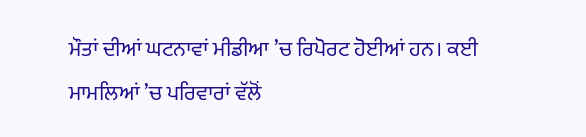ਮੌਤਾਂ ਦੀਆਂ ਘਟਨਾਵਾਂ ਮੀਡੀਆ ’ਚ ਰਿਪੋਰਟ ਹੋਈਆਂ ਹਨ। ਕਈ ਮਾਮਲਿਆਂ ’ਚ ਪਰਿਵਾਰਾਂ ਵੱਲੋਂ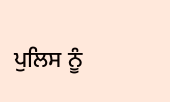ਪੁਲਿਸ ਨੂੰ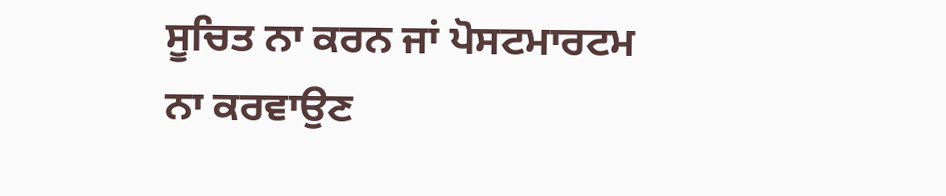ਸੂਚਿਤ ਨਾ ਕਰਨ ਜਾਂ ਪੋਸਟਮਾਰਟਮ ਨਾ ਕਰਵਾਉਣ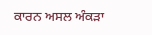ਕਾਰਨ ਅਸਲ ਅੰਕੜਾ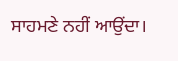ਸਾਹਮਣੇ ਨਹੀਂ ਆਉਂਦਾ।